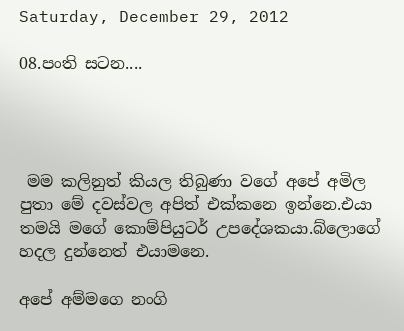Saturday, December 29, 2012

08.පංති සටන....




 මම කලිනුත් කියල තිබුණා වගේ අපේ අමිල පුතා මේ දවස්වල අපිත් එක්කනෙ ඉන්නෙ.එයා තමයි මගේ කොම්පියුටර් උපදේශකයා.බ්ලොගේ හදල දුන්නෙත් එයාමනෙ.

අපේ අම්මගෙ නංගි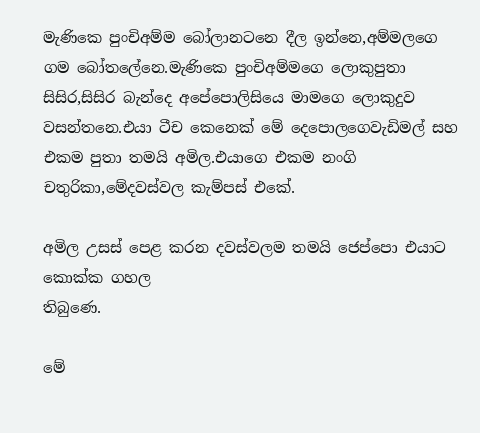මැණිකෙ පුංචිඅම්ම බෝලානටනෙ දීල ඉන්නෙ,අම්මලගෙ ගම බෝතලේනෙ.මැණිකෙ පුංචිඅම්මගෙ ලොකුපුතා සිසිර,සිසිර බැන්දෙ අපේපොලිසියෙ මාමගෙ ලොකුදුව වසන්තනෙ.එයා ටීච කෙනෙක් මේ දෙපොලගෙවැඩිමල් සහ එකම පුතා තමයි අමිල.එයාගෙ එකම නංගි චතුරිකා,මේදවස්වල කැම්පස් එකේ.

අමිල උසස් පෙළ කරන දවස්වලම තමයි ජෙප්පො එයාට කොක්ක ගහල
තිබුණෙ.

මේ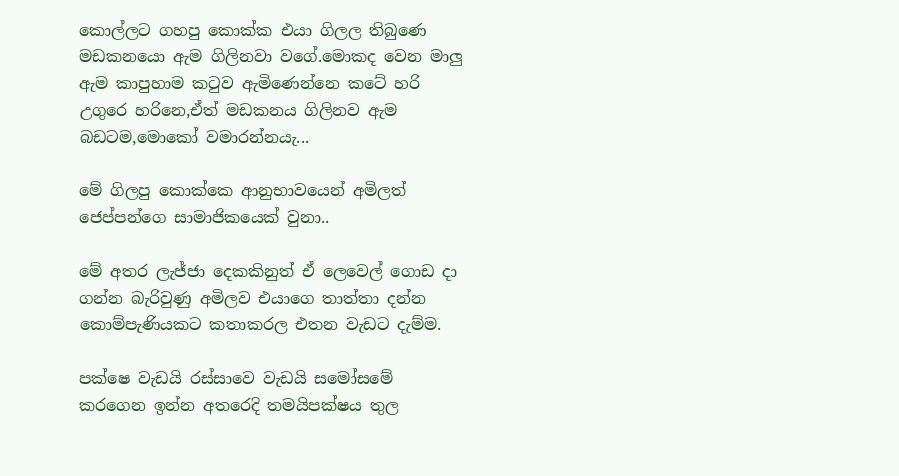කොල්ලට ගහපු කොක්ක එයා ගිලල තිබුණෙ මඩකනයො ඇම ගිලිනවා වගේ.මොකද වෙන මාලු ඇම කාපුහාම කටුව ඇමිණෙන්නෙ කටේ හරි උගුරෙ හරිනෙ,ඒත් මඩකනය ගිලිනව ඇම බඩටම,මොකෝ වමාරන්නයැ...

මේ ගිලපු කොක්කෙ ආනුභාවයෙන් අමිලත් ජෙප්පන්ගෙ සාමාජිකයෙක් වුනා..

මේ අතර ලැජ්ජා දෙකකිනුත් ඒ ලෙවෙල් ගොඩ දා ගන්න බැරිවුණු අමිලව එයාගෙ තාත්තා දන්න කොම්පැණියකට කතාකරල එතන වැඩට දැම්ම.

පක්ෂෙ වැඩයි රස්සාවෙ වැඩයි සමෝසමේ කරගෙන ඉන්න අතරෙදි තමයිපක්ෂය තුල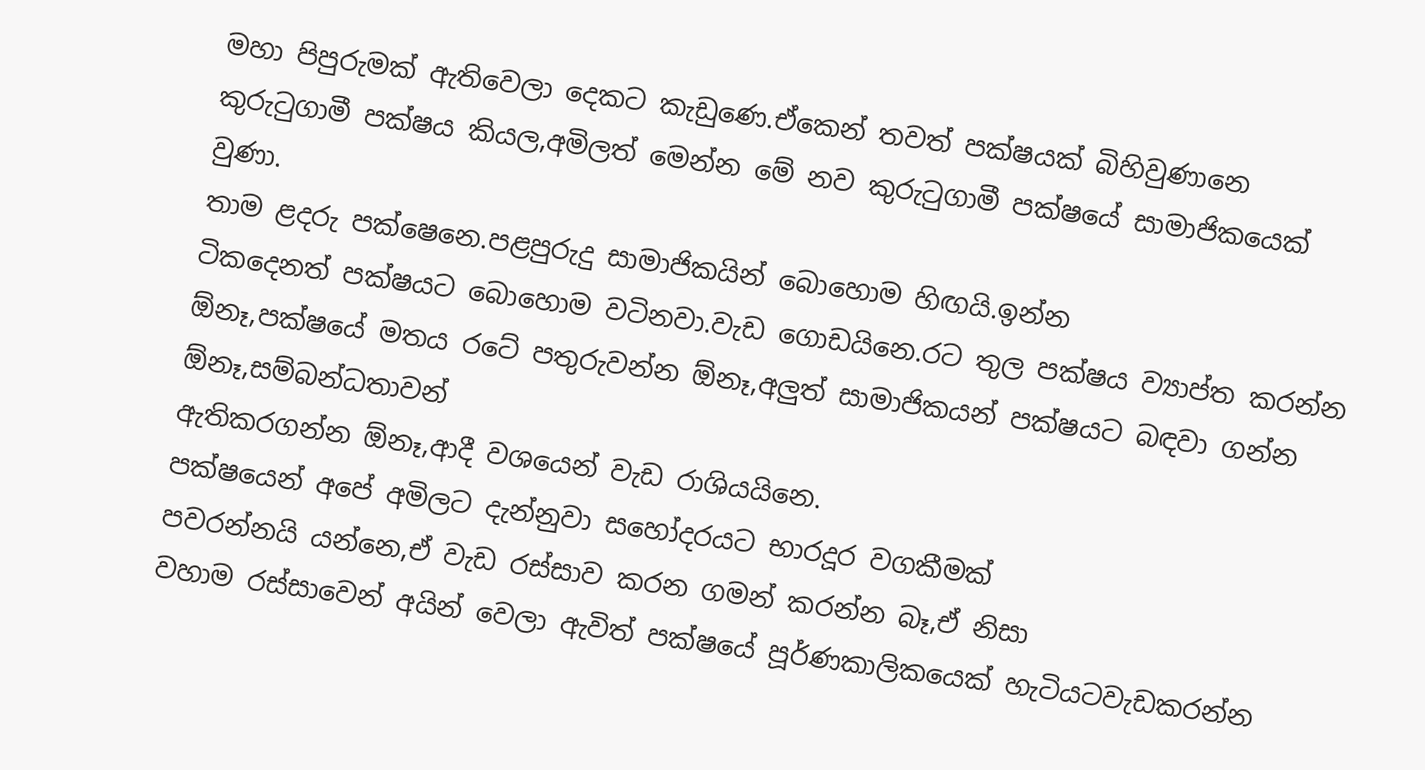මහා පිපුරුමක් ඇතිවෙලා දෙකට කැඩුණෙ.ඒකෙන් තවත් පක්ෂයක් බිහිවුණානෙ කුරුටුගාමී පක්ෂය කියල,අමිලත් මෙන්න මේ නව කුරුටුගාමී පක්ෂයේ සාමාජිකයෙක් වුණා.
තාම ළදරු පක්ෂෙනෙ.පළපුරුදු සාමාජිකයින් බොහොම හිඟයි.ඉන්න
ටිකදෙනත් පක්ෂයට බොහොම වටිනවා.වැඩ ගොඩයිනෙ.රට තුල පක්ෂය ව්‍යාප්ත කරන්න ඕනෑ,පක්ෂයේ මතය රටේ පතුරුවන්න ඕනෑ,අලුත් සාමාජිකයන් පක්ෂයට බඳවා ගන්න ඕනෑ,සම්බන්ධතාවන්
ඇතිකරගන්න ඕනෑ,ආදී වශයෙන් වැඩ රාශියයිනෙ.
පක්ෂයෙන් අපේ අමිලට දැන්නුවා සහෝදරයට භාරදූර වගකීමක්
පවරන්නයි යන්නෙ,ඒ වැඩ රස්සාව කරන ගමන් කරන්න බෑ,ඒ නිසා
වහාම රස්සාවෙන් අයින් වෙලා ඇවිත් පක්ෂයේ පූර්ණකාලිකයෙක් හැටියටවැඩකරන්න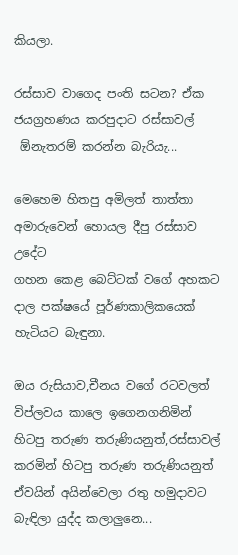කියලා.

රස්සාව වාගෙද පංති සටන? ඒක ජයග්‍රහණය කරපුදාට රස්සාවල්
 ඕනැතරම් කරන්න බැරියැ...

මෙහෙම හිතපු අමිලත් තාත්තා අමාරුවෙන් හොයල දීපු රස්සාව උදේට
ගහන කෙළ බෙට්ටක් වගේ අහකට දාල පක්ෂයේ පූර්ණකාලිකයෙක්
හැටියට බැඳුනා.

ඔය රුසියාව,චීනය වගේ රටවලත් විප්ලවය කාලෙ ඉගෙනගනිමින්
හිටපු තරුණ තරුණියනුත්,රස්සාවල් කරමින් හිටපු තරුණ තරුණියනුත්
ඒවයින් අයින්වෙලා රතු හමුදාවට බැඳිලා යුද්ද කලාලුනෙ...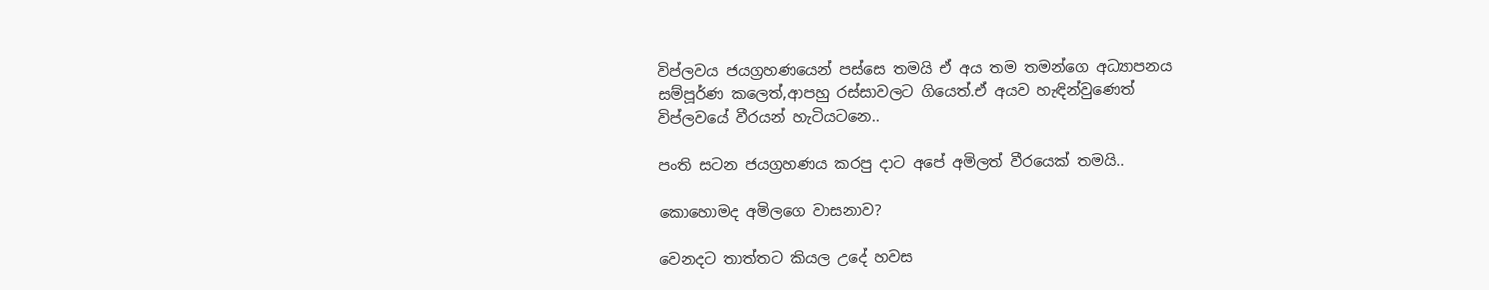විප්ලවය ජයග්‍රහණයෙන් පස්සෙ තමයි ඒ අය තම තමන්ගෙ අධ්‍යාපනය
සම්පූර්ණ කලෙත්,ආපහු රස්සාවලට ගියෙත්.ඒ අයව හැඳින්වුණෙත්
විප්ලවයේ වීරයන් හැටියටනෙ..

පංති සටන ජයග්‍රහණය කරපු දාට අපේ අමිලත් වීරයෙක් තමයි..

කොහොමද අමිලගෙ වාසනාව?

වෙනදට තාත්තට කියල උදේ හවස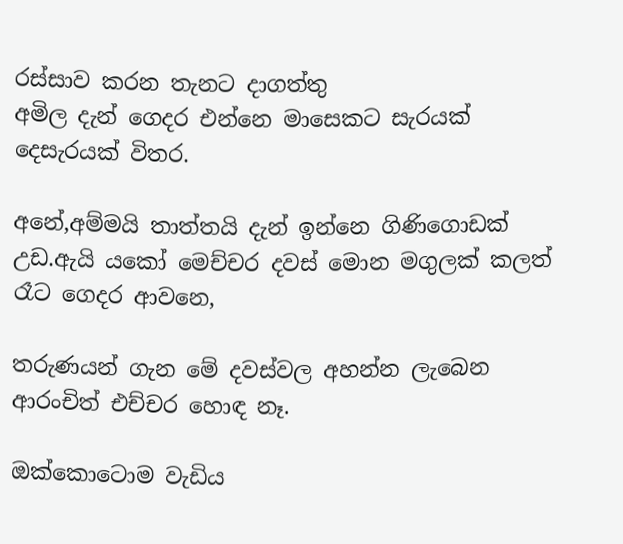රස්සාව කරන තැනට දාගත්තු
අමිල දැන් ගෙදර එන්නෙ මාසෙකට සැරයක් දෙසැරයක් විතර.

අනේ,අම්මයි තාත්තයි දැන් ඉන්නෙ ගිණිගොඩක් උඩ.ඇයි යකෝ මෙච්චර දවස් මොන මගුලක් කලත් රෑට ගෙදර ආවනෙ,

තරුණයන් ගැන මේ දවස්වල අහන්න ලැබෙන ආරංචිත් එච්චර හොඳ නෑ.

ඔක්කොටොම වැඩිය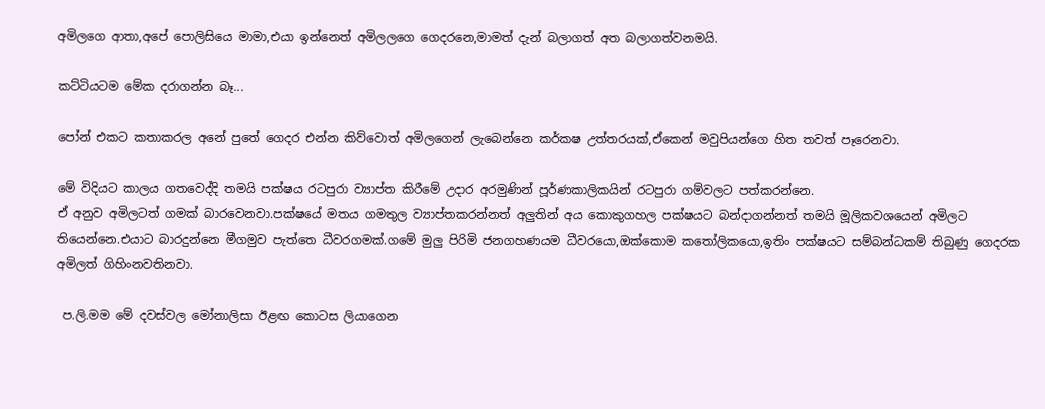අමිලගෙ ආතා,අපේ පොලිසියෙ මාමා,එයා ඉන්නෙත් අමිලලගෙ ගෙදරනෙ,මාමත් දැන් බලාගත් අත බලාගත්වනමයි.

කට්ටියටම මේක දරාගන්න බෑ...

පෝන් එකට කතාකරල අනේ පුතේ ගෙදර එන්න කිව්වොත් අමිලගෙන් ලැබෙන්නෙ කර්කෂ උත්තරයක්,ඒකෙන් මවුපියන්ගෙ හිත තවත් පෑරෙනවා.

මේ විදියට කාලය ගතවෙද්දි තමයි පක්ෂය රටපුරා ව්‍යාප්ත කිරීමේ උදාර අරමුණින් පූර්ණකාලිකයින් රටපුරා ගම්වලට පත්කරන්නෙ.
ඒ අනුව අමිලටත් ගමක් බාරවෙනවා.පක්ෂයේ මතය ගමතුල ව්‍යාප්තකරන්නත් අලුතින් අය කොකුගහල පක්ෂයට බන්දාගන්නත් තමයි මූලිකවශයෙන් අමිලට තියෙන්නෙ.එයාට බාරදුන්නෙ මීගමුව පැත්තෙ ධීවරගමක්.ගමේ මුලු පිරිමි ජනගහණයම ධීවරයො,ඔක්කොම කතෝලිකයො,ඉතිං පක්ෂයට සම්බන්ධකම් තිබුණු ගෙදරක අමිලත් ගිහිංනවතිනවා.

 ප.ලි.මම මේ දවස්වල මෝනාලිසා ඊළඟ කොටස ලියාගෙන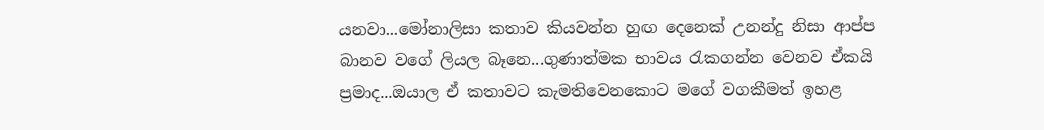යනවා...මෝනාලිසා කතාව කියවන්න හුඟ දෙනෙක් උනන්දු නිසා ආප්ප බානව වගේ ලියල බෑනෙ...ගුණාත්මක භාවය රැකගන්න වෙනව ඒකයි ප්‍රමාද...ඔයාල ඒ කතාවට කැමතිවෙනකොට මගේ වගකීමත් ඉහළ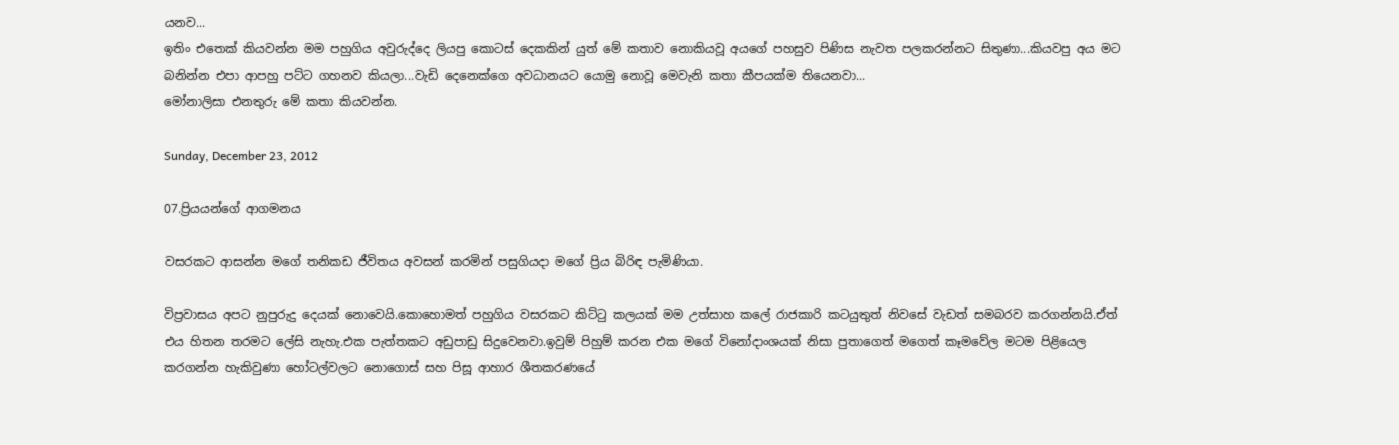යනව...
ඉතිං එතෙක් කියවන්න මම පහුගිය අවුරුද්දෙ ලියපු කොටස් දෙකකින් යුත් මේ කතාව නොකියවූ අයගේ පහසුව පිණිස නැවත පලකරන්නට සිතුණා...කියවපු අය මට බනින්න එපා ආපහු පට්ට ගහනව කියලා...වැඩි දෙනෙක්ගෙ අවධානයට යොමු නොවූ මෙවැනි කතා කීපයක්ම තියෙනවා...
මෝනාලිසා එනතුරු මේ කතා කියවන්න.

Sunday, December 23, 2012

07.ප්‍රියයන්ගේ ආගමනය

වසරකට ආසන්න මගේ තනිකඩ ජීවිතය අවසන් කරමින් පසුගියදා මගේ ප්‍රිය බිරිඳ පැමිණියා.

විප්‍රවාසය අපට නුපුරුදු දෙයක් නොවෙයි.කොහොමත් පහුගිය වසරකට කිට්ටු කලයක් මම උත්සාහ කලේ රාජකාරි කටයුතුත් නිවසේ වැඩත් සමබරව කරගන්නයි.ඒත් එය හිතන තරමට ලේසි නැහැ.එක පැත්තකට අඩුපාඩු සිදුවෙනවා.ඉවුම් පිහුම් කරන එක මගේ විනෝදාංශයක් නිසා පුතාගෙත් මගෙත් කෑමවේල මටම පිළියෙල කරගන්න හැකිවුණා හෝටල්වලට නොගොස් සහ පිසූ ආහාර ශීතකරණයේ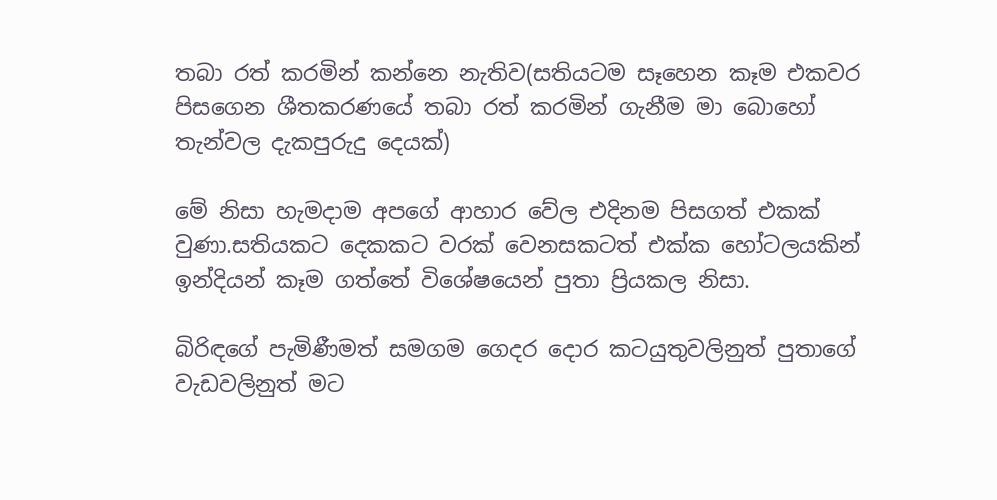තබා රත් කරමින් කන්නෙ නැතිව(සතියටම සෑහෙන කෑම එකවර පිසගෙන ශීතකරණයේ තබා රත් කරමින් ගැනීම මා බොහෝ තැන්වල දැකපුරුදු දෙයක්)

මේ නිසා හැමදාම අපගේ ආහාර වේල එදිනම පිසගත් එකක් වුණා.සතියකට දෙකකට වරක් වෙනසකටත් එක්ක හෝටලයකින් ඉන්දියන් කෑම ගත්තේ විශේෂයෙන් පුතා ප්‍රියකල නිසා.

බිරිඳගේ පැමිණීමත් සමගම ගෙදර දොර කටයුතුවලිනුත් පුතාගේ වැඩවලිනුත් මට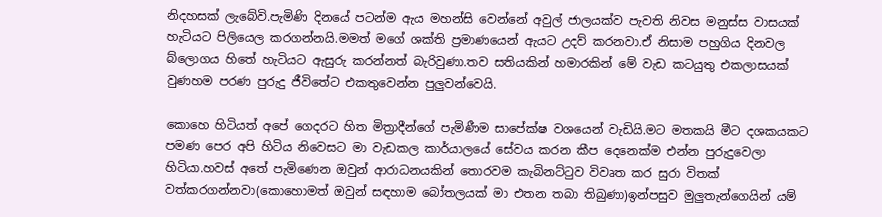නිදහසක් ලැබේවි.පැමිණි දිනයේ පටන්ම ඇය මහන්සි වෙන්නේ අවුල් ජාලයක්ව පැවති නිවස මනුස්ස වාසයක් හැටියට පිලියෙල කරගන්නයි.මමත් මගේ ශක්ති ප්‍රමාණයෙන් ඇයට උදව් කරනවා.ඒ නිසාම පහුගිය දිනවල බ්ලොගය හිතේ හැටියට ඇසුරු කරන්නත් බැරිවුණා.තව සතියකින් හමාරකින් මේ වැඩ කටයුතු එකලාසයක් වුණහම පරණ පුරුදු ජීවිතේට එකතුවෙන්න පුලුවන්වෙයි.

කොහෙ හිටියත් අපේ ගෙදරට හිත මිත්‍රාදීන්ගේ පැමිණීම සාපේක්ෂ වශයෙන් වැඩියි.මට මතකයි මීට දශකයකට පමණ පෙර අපි හිටිය නිවෙසට මා වැඩකල කාර්යාලයේ සේවය කරන කීප දෙනෙක්ම එන්න පුරුදුවෙලා හිටියා.හවස් අතේ පැමිණෙන ඔවුන් ආරාධනයකින් තොරවම කැබිනට්ටුව විවෘත කර සුරා විතක් වත්කරගන්නවා(කොහොමත් ඔවුන් සඳහාම බෝතලයක් මා එතන තබා තිබුණා)ඉන්පසුව මුලුතැන්ගෙයින් යම්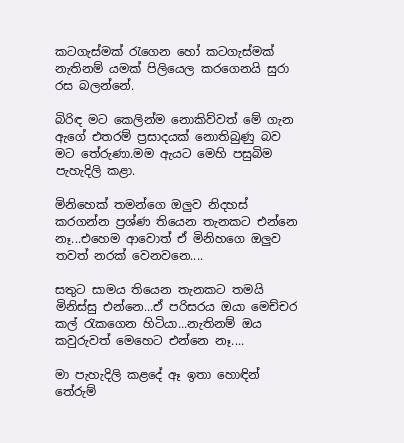කටගැස්මක් රැගෙන හෝ කටගැස්මක් නැතිනම් යමක් පිලියෙල කරගෙනයි සුරා රස බලන්නේ.

බිරිඳ මට කෙලින්ම නොකිව්වත් මේ ගැන ඇගේ එතරම් ප්‍රසාදයක් නොතිබුණු බව මට තේරුණා.මම ඇයට මෙහි පසුබිම පැහැදිලි කළා.

මිනිහෙක් තමන්ගෙ ඔලුව නිදහස් කරගන්න ප්‍රශ්ණ තියෙන තැනකට එන්නෙ නෑ...එහෙම ආවොත් ඒ මිනිහගෙ ඔලුව තවත් නරක් වෙනවනෙ....

සතුට සාමය තියෙන තැනකට තමයි මිනිස්සු එන්නෙ...ඒ පරිසරය ඔයා මෙච්චර කල් රැකගෙන හිටියා...නැතිනම් ඔය කවුරුවත් මෙහෙට එන්නෙ නෑ....

මා පැහැදිලි කළදේ ඈ ඉතා හොඳින් තේරුම්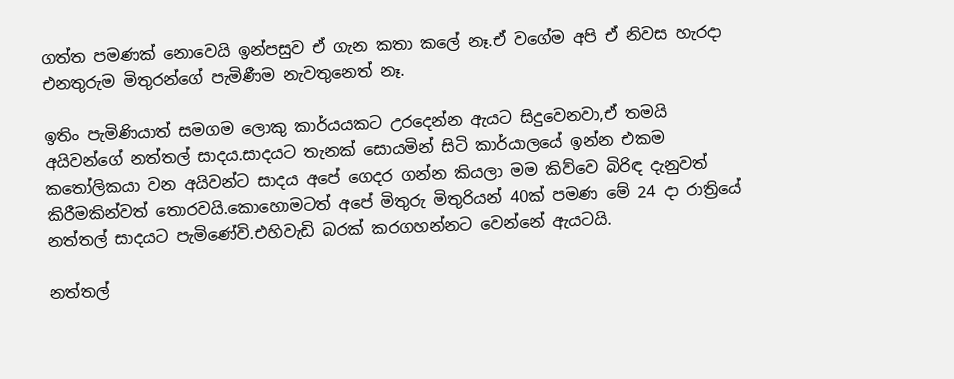ගත්ත පමණක් නොවෙයි ඉන්පසුව ඒ ගැන කතා කලේ නෑ.ඒ වගේම අපි ඒ නිවස හැරදා එනතුරුම මිතුරන්ගේ පැමිණීම නැවතුනෙත් නෑ.

ඉතිං පැමිණියාත් සමගම ලොකු කාර්යයකට උරදෙන්න ඇයට සිදුවෙනවා,ඒ තමයි අයිවන්ගේ නත්තල් සාදය.සාදයට තැනක් සොයමින් සිටි කාර්යාලයේ ඉන්න එකම කතෝලිකයා වන අයිවන්ට සාදය අපේ ගෙදර ගන්න කියලා මම කිව්වෙ බිරිඳ දැනුවත් කිරීමකින්වත් තොරවයි.කොහොමටත් අපේ මිතුරු මිතුරියන් 40ක් පමණ මේ 24 දා රාත්‍රියේ නත්තල් සාදයට පැමිණේවි.එහිවැඩි බරක් කරගහන්නට වෙන්නේ ඇයටයි.

නත්තල්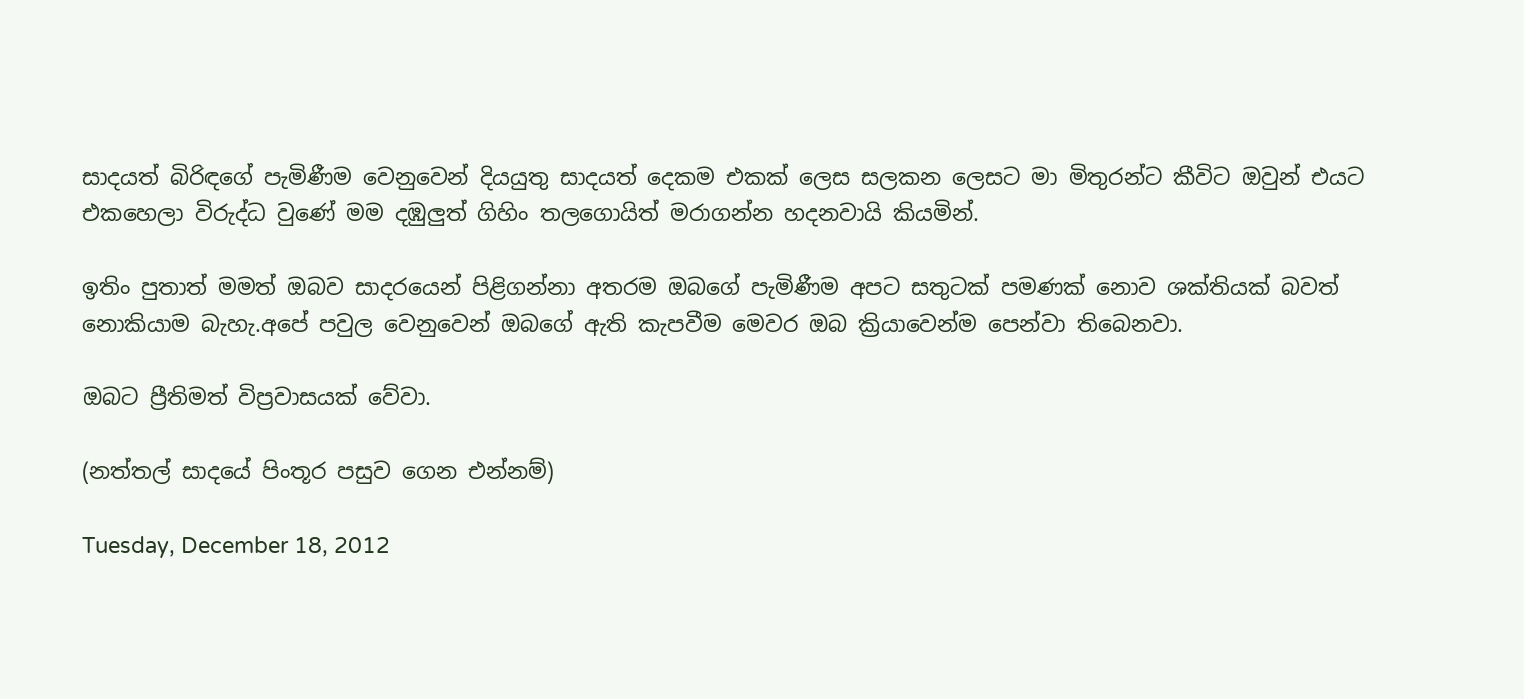සාදයත් බිරිඳගේ පැමිණීම වෙනුවෙන් දියයුතු සාදයත් දෙකම එකක් ලෙස සලකන ලෙසට මා මිතුරන්ට කීවිට ඔවුන් එයට එකහෙලා විරුද්ධ වුණේ මම දඹුලුත් ගිහිං තලගොයිත් මරාගන්න හදනවායි කියමින්.

ඉතිං පුතාත් මමත් ඔබව සාදරයෙන් පිළිගන්නා අතරම ඔබගේ පැමිණීම අපට සතුටක් පමණක් නොව ශක්තියක් බවත් නොකියාම බැහැ.අපේ පවුල වෙනුවෙන් ඔබගේ ඇති කැපවීම මෙවර ඔබ ක්‍රියාවෙන්ම පෙන්වා තිබෙනවා.

ඔබට ප්‍රීතිමත් විප්‍රවාසයක් වේවා.

(නත්තල් සාදයේ පිංතූර පසුව ගෙන එන්නම්)

Tuesday, December 18, 2012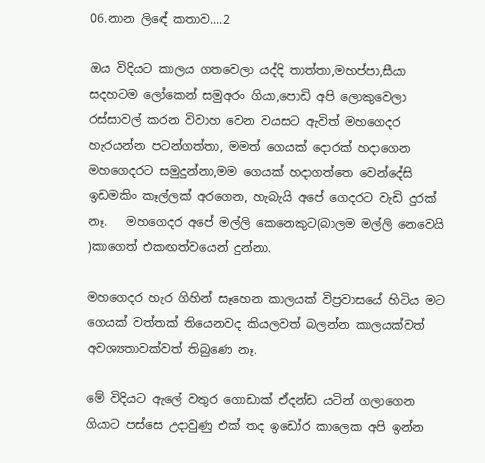06.නාන ලිඳේ කතාව....2

ඔය විදියට කාලය ගතවෙලා යද්දි තාත්තා,මහප්පා,සීයා සදහටම ලෝකෙන් සමුඅරං ගියා,පොඩි අපි ලොකුවෙලා රස්සාවල් කරන විවාහ වෙන වයසට ඇවිත් මහගෙදර හැරයන්න පටන්ගත්තා, මමත් ගෙයක් දොරක් හදාගෙන මහගෙදරට සමුදුන්නා,මම ගෙයක් හදාගත්තෙ වෙන්දේසි ඉඩමකිං කෑල්ලක් අරගෙන, හැබැයි අපේ ගෙදරට වැඩි දුරක් නෑ.   මහගෙදර අපේ මල්ලි කෙනෙකුට(බාලම මල්ලි නෙවෙයි )කාගෙත් එකඟත්වයෙන් දුන්නා.

මහගෙදර හැර ගිහින් සෑහෙන කාලයක් විප්‍රවාසයේ හිටිය මට ගෙයක් වත්තක් තියෙනවද කියලවත් බලන්න කාලයක්වත් අවශ්‍යතාවක්වත් තිබුණෙ නෑ.

මේ විදියට ඇලේ වතුර ගොඩාක් ඒදන්ඩ යටින් ගලාගෙන ගියාට පස්සෙ උදාවුණු එක් තද ඉඩෝර කාලෙක අපි ඉන්න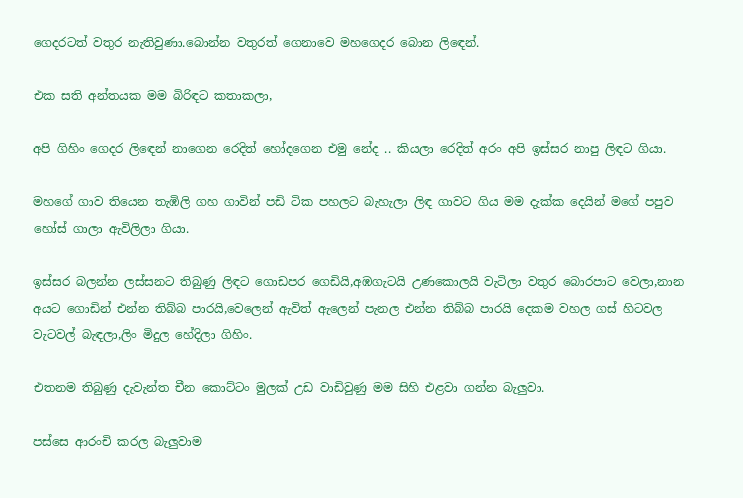ගෙදරටත් වතුර නැතිවුණා.බොන්න වතුරත් ගෙනාවෙ මහගෙදර බොන ලිඳෙන්.

එක සති අන්තයක මම බිරිඳට කතාකලා,

අපි ගිහිං ගෙදර ලිඳෙන් නාගෙන රෙදිත් හෝදගෙන එමු නේද .. කියලා රෙදිත් අරං අපි ඉස්සර නාපු ලිඳට ගියා.

මහගේ ගාව තියෙන තැඹිලි ගහ ගාවින් පඩි ටික පහලට බැහැලා ලිඳ ගාවට ගිය මම දැක්ක දෙයින් මගේ පපුව හෝස් ගාලා ඇවිලිලා ගියා.

ඉස්සර බලන්න ලස්සනට තිබුණු ලිඳට ගොඩපර ගෙඩියි,අඹගැටයි උණකොලයි වැටිලා වතුර බොරපාට වෙලා,නාන අයට ගොඩින් එන්න තිබ්බ පාරයි,වෙලෙන් ඇවිත් ඇලෙන් පැනල එන්න තිබ්බ පාරයි දෙකම වහල ගස් හිටවල වැටවල් බැඳලා,ලිං මිදුල හේදිලා ගිහිං.

එතනම තිබුණු දැවැන්ත චීන කොට්ටං මුලක් උඩ වාඩිවුණු මම සිහි එළවා ගන්න බැලුවා.

පස්සෙ ආරංචි කරල බැලුවාම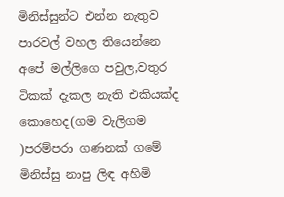මිනිස්සුන්ට එන්න නැතුව පාරවල් වහල තියෙන්නෙ අපේ මල්ලිගෙ පවුල,වතුර ටිකක් දැකල නැති එකියක්ද කොහෙද(ගම වැලිගම  )පරම්පරා ගණනක් ගමේ මිනිස්සු නාපු ලිඳ අහිමි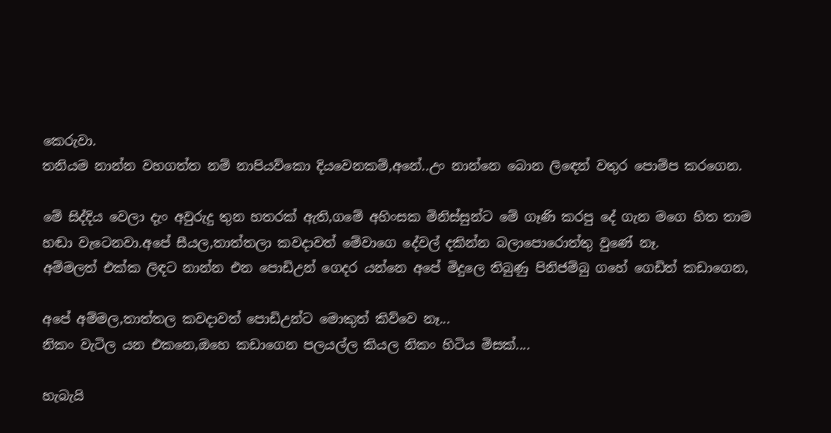කෙරුවා.
තනියම නාන්න වහගත්ත නම් නාපියව්කො දියවෙනකම්,අනේ..උං නාන්නෙ බොන ලිඳෙන් වතුර පොම්ප කරගෙන.

මේ සිද්දිය වෙලා දැං අවුරුදු තුන හතරක් ඇති,ගමේ අහිංසක මිනිස්සුන්ට මේ ගෑණි කරපු දේ ගැන මගෙ හිත තාම හඬා වැටෙනවා.අපේ සීයල,තාත්තලා කවදාවත් මේවාගෙ දේවල් දකින්න බලාපොරොත්තු වුණේ නෑ.
අම්මලත් එක්ක ලිඳට නාන්න එන පොඩිඋන් ගෙදර යන්නෙ අපේ මිදුලෙ තිබුණු පිනිජම්බු ගහේ ගෙඩිත් කඩාගෙන,

අපේ අම්මල,තාත්තල කවදාවත් පොඩිඋන්ට මොකුත් කිව්වෙ නෑ...
නිකං වැටිල යන එකනෙ,ඔහෙ කඩාගෙන පලයල්ල කියල නිකං හිටිය මිසක්....

හැබැයි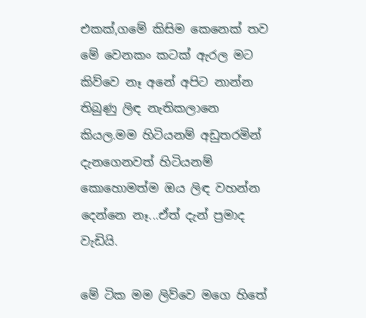එකක්,ගමේ කිසිම කෙනෙක් තව මේ වෙනකං කටක් ඇරල මට කිව්වෙ නෑ අනේ අපිට නාන්න තිබුණු ලිඳ නැතිකලානෙ කියල.මම හිටියනම් අඩුතරමින් දැනගෙනවත් හිටියනම් කොහොමත්ම ඔය ලිඳ වහන්න දෙන්නෙ නෑ...ඒත් දැන් ප්‍රමාද වැඩියි.

මේ ටික මම ලිව්වෙ මගෙ හිතේ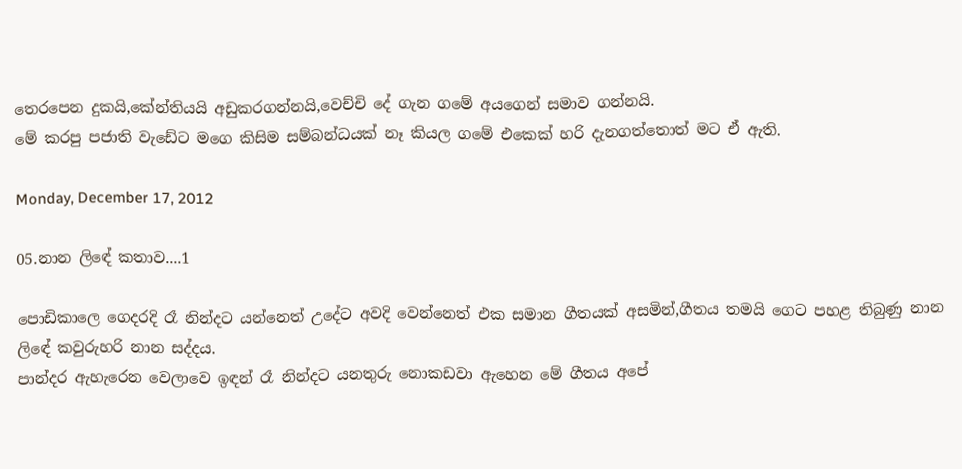තෙරපෙන දුකයි,කේන්තියයි අඩුකරගන්නයි,වෙච්චි දේ ගැන ගමේ අයගෙන් සමාව ගන්නයි.
මේ කරපු පජාති වැඩේට මගෙ කිසිම සම්බන්ධයක් නෑ කියල ගමේ එකෙක් හරි දැනගත්තොත් මට ඒ ඇති.

Monday, December 17, 2012

05.නාන ලිඳේ කතාව....1

පොඩිකාලෙ ගෙදරදි රෑ නින්දට යන්නෙත් උදේට අවදි වෙන්නෙත් එක සමාන ගීතයක් අසමින්,ගීතය තමයි ගෙට පහළ තිබුණු නාන ලිඳේ කවුරුහරි නාන සද්දය.
පාන්දර ඇහැරෙන වෙලාවෙ ඉඳන් රෑ නින්දට යනතුරු නොකඩවා ඇහෙන මේ ගීතය අපේ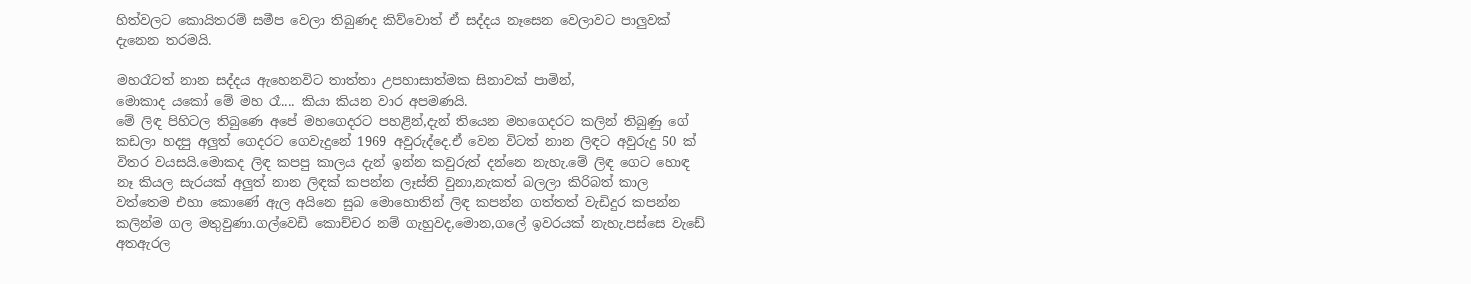හිත්වලට කොයිතරම් සමීප වෙලා තිබුණද කිව්වොත් ඒ සද්දය නෑසෙන වෙලාවට පාලුවක් දැනෙන තරමයි.

මහරෑටත් නාන සද්දය ඇහෙනවිට තාත්තා උපහාසාත්මක සිනාවක් පාමින්,
මොකාද යකෝ මේ මහ රෑ.... කියා කියන වාර අපමණයි.
මේ ලිඳ පිහිටල තිබුණෙ අපේ මහගෙදරට පහළින්,දැන් තියෙන මහගෙදරට කලින් තිබුණු ගේ කඩලා හදපු අලුත් ගෙදරට ගෙවැදුනේ 1969 අවුරුද්දෙ.ඒ වෙන විටත් නාන ලිඳට අවුරුදු 50 ක් විතර වයසයි.මොකද ලිඳ කපපු කාලය දැන් ඉන්න කවුරුත් දන්නෙ නැහැ.මේ ලිඳ ගෙට හොඳ නෑ කියල සැරයක් අලුත් නාන ලිඳක් කපන්න ලෑස්ති වුනා,නැකත් බලලා කිරිබත් කාල වත්තෙම එහා කොණේ ඇල අයිනෙ සුබ මොහොතින් ලිඳ කපන්න ගත්තත් වැඩිදුර කපන්න කලින්ම ගල මතුවුණා.ගල්වෙඩි කොච්චර නම් ගැහුවද,මොන,ගලේ ඉවරයක් නැහැ.පස්සෙ වැඩේ අතඇරල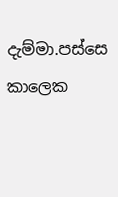දැම්මා.පස්සෙ කාලෙක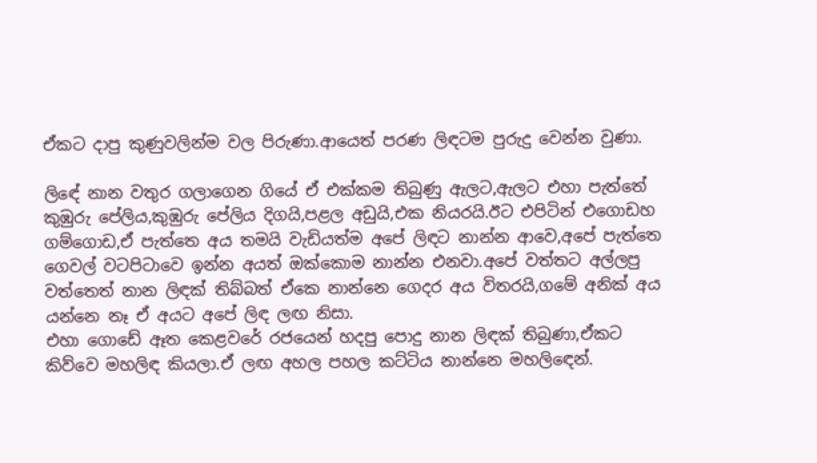ඒකට දාපු කුණුවලින්ම වල පිරුණා.ආයෙත් පරණ ලිඳටම පුරුදු වෙන්න වුණා.

ලිඳේ නාන වතුර ගලාගෙන ගියේ ඒ එක්කම තිබුණු ඇලට,ඇලට එහා පැත්තේ කුඹුරු පේලිය,කුඹුරු පේලිය දිගයි,පළල අඩුයි,එක නියරයි.ඊට එපිටින් එගොඩහ ගම්ගොඩ,ඒ පැත්තෙ අය තමයි වැඩියත්ම අපේ ලිඳට නාන්න ආවෙ,අපේ පැත්තෙ ගෙවල් වටපිටාවෙ ඉන්න අයත් ඔක්කොම නාන්න එනවා.අපේ වත්තට අල්ලපු වත්තෙත් නාන ලිඳක් තිබ්බත් ඒකෙ නාන්නෙ ගෙදර අය විතරයි,ගමේ අනික් අය යන්නෙ නෑ ඒ අයට අපේ ලිඳ ලඟ නිසා.
එහා ගොඩේ ඈත කෙළවරේ රජයෙන් හදපු පොදු නාන ලිඳක් තිබුණා,ඒකට කිව්වෙ මහලිඳ කියලා.ඒ ලඟ අහල පහල කට්ටිය නාන්නෙ මහලිඳෙන්.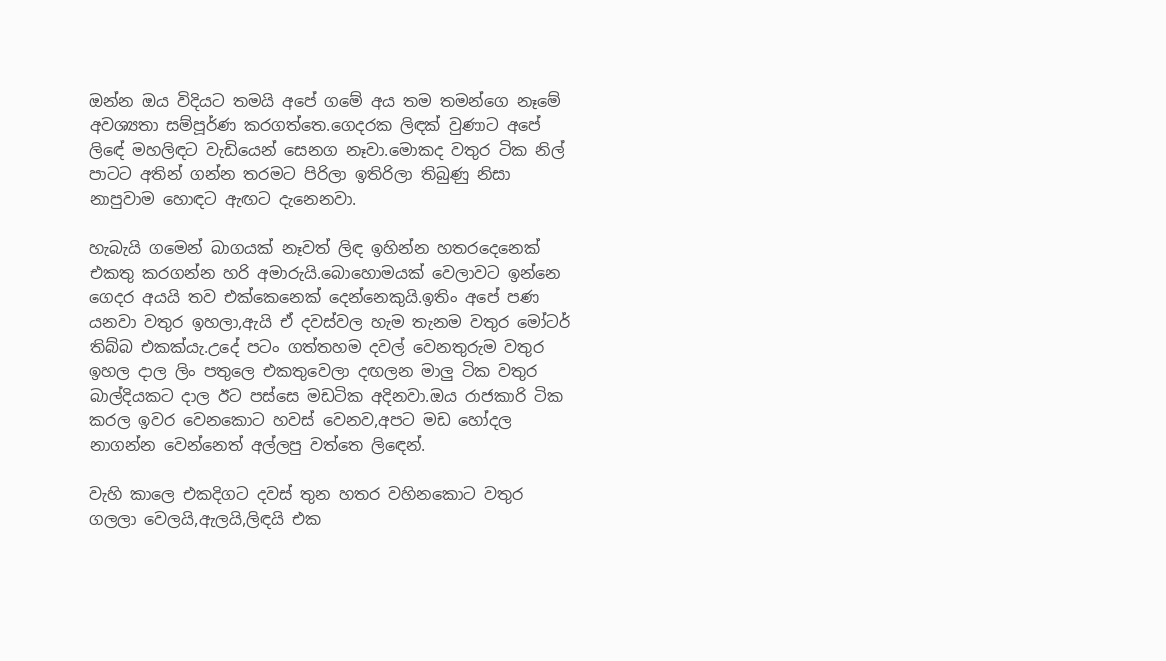ඔන්න ඔය විදියට තමයි අපේ ගමේ අය තම තමන්ගෙ නෑමේ අවශ්‍යතා සම්පූර්ණ කරගත්තෙ.ගෙදරක ලිඳක් වුණාට අපේ ලිඳේ මහලිඳට වැඩියෙන් සෙනග නෑවා.මොකද වතුර ටික නිල් පාටට අතින් ගන්න තරමට පිරිලා ඉතිරිලා තිබුණු නිසා නාපුවාම හොඳට ඇඟට දැනෙනවා.

හැබැයි ගමෙන් බාගයක් නෑවත් ලිඳ ඉහින්න හතරදෙනෙක් එකතු කරගන්න හරි අමාරුයි.බොහොමයක් වෙලාවට ඉන්නෙ ගෙදර අයයි තව එක්කෙනෙක් දෙන්නෙකුයි.ඉතිං අපේ පණ යනවා වතුර ඉහලා,ඇයි ඒ දවස්වල හැම තැනම වතුර මෝටර් තිබ්බ එකක්යැ.උදේ පටං ගත්තහම දවල් වෙනතුරුම වතුර ඉහල දාල ලිං පතුලෙ එකතුවෙලා දඟලන මාලු ටික වතුර බාල්දියකට දාල ඊට පස්සෙ මඩටික අදිනවා.ඔය රාජකාරි ටික කරල ඉවර වෙනකොට හවස් වෙනව,අපට මඩ හෝදල නාගන්න වෙන්නෙත් අල්ලපු වත්තෙ ලිඳෙන්.

වැහි කාලෙ එකදිගට දවස් තුන හතර වහිනකොට වතුර ගලලා වෙලයි,ඇලයි,ලිඳයි එක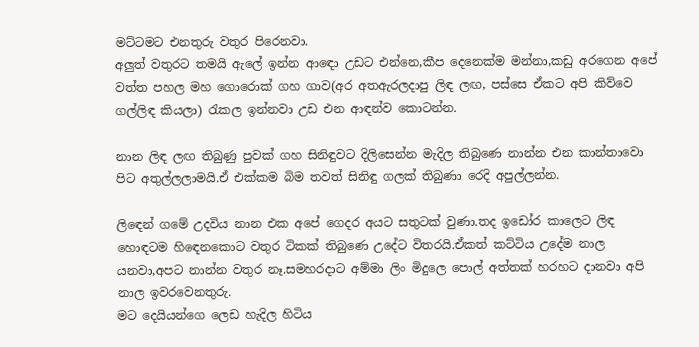මට්ටමට එනතුරු වතුර පිරෙනවා.
අලුත් වතුරට තමයි ඇලේ ඉන්න ආඳො උඩට එන්නෙ,කීප දෙනෙක්ම මන්නා,කඩු අරගෙන අපේ වත්ත පහල මහ ගොරොක් ගහ ගාව(අර අතඇරලදාපු ලිඳ ලඟ, පස්සෙ ඒකට අපි කිව්වෙ ගල්ලිඳ කියලා) රැකල ඉන්නවා උඩ එන ආඳන්ව කොටන්න.

නාන ලිඳ ලඟ තිබුණු පුවක් ගහ සිනිඳුවට දිලිසෙන්න මැදිල තිබුණෙ නාන්න එන කාන්තාවො පිට අතුල්ලලාමයි.ඒ එක්කම බිම තවත් සිනිඳු ගලක් තිබුණා රෙදි අපුල්ලන්න.

ලිඳෙන් ගමේ උදවිය නාන එක අපේ ගෙදර අයට සතුටක් වුණා.තද ඉඩෝර කාලෙට ලිඳ හොඳටම හිඳෙනකොට වතුර ටිකක් තිබුණෙ උදේට විතරයි.ඒකත් කට්ටිය උදේම නාල යනවා,අපට නාන්න වතුර නෑ.සමහරදාට අම්මා ලිං මිදුලෙ පොල් අත්තක් හරහට දානවා අපි නාල ඉවරවෙනතුරු.
මට දෙයියන්ගෙ ලෙඩ හැදිල හිටිය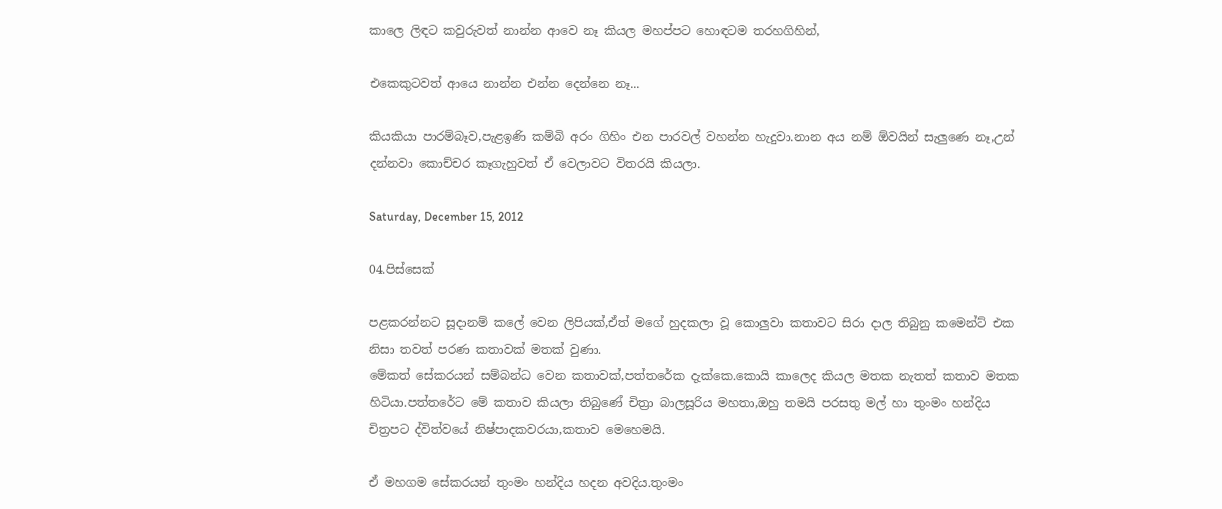කාලෙ ලිඳට කවුරුවත් නාන්න ආවෙ නෑ කියල මහප්පට හොඳටම තරහගිහින්,

එකෙකුටවත් ආයෙ නාන්න එන්න දෙන්නෙ නෑ...

කියකියා පාරම්බෑව,පැළඉණි කම්බි අරං ගිහිං එන පාරවල් වහන්න හැදුවා.නාන අය නම් ඕවයින් සැලුණෙ නෑ,උන් දන්නවා කොච්චර කෑගැහුවත් ඒ වෙලාවට විතරයි කියලා.

Saturday, December 15, 2012

04.පිස්සෙක්

පළකරන්නට සූදානම් කලේ වෙන ලිපියක්,ඒත් මගේ හුදකලා වූ කොලුවා කතාවට සිරා දාල තිබුනු කමෙන්ට් එක නිසා තවත් පරණ කතාවක් මතක් වුණා.
මේකත් සේකරයන් සම්බන්ධ වෙන කතාවක්,පත්තරේක දැක්කෙ.කොයි කාලෙද කියල මතක නැතත් කතාව මතක හිටියා.පත්තරේට මේ කතාව කියලා තිබුණේ චිත්‍රා බාලසූරිය මහතා,ඔහු තමයි පරසතු මල් හා තුංමං හන්දිය චිත්‍රපට ද්විත්වයේ නිෂ්පාදකවරයා,කතාව මෙහෙමයි.

ඒ මහගම සේකරයන් තුංමං හන්දිය හදන අවදිය.තුංමං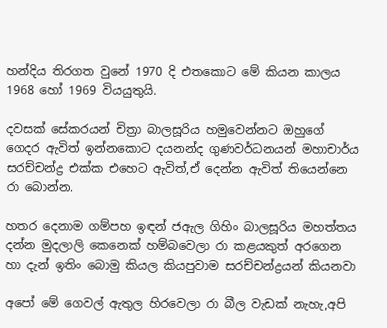හන්දිය තිරගත වුනේ 1970 දි එතකොට මේ කියන කාලය 1968 හෝ 1969 වියයුතුයි.

දවසක් සේකරයන් චිත්‍රා බාලසූරිය හමුවෙන්නට ඔහුගේ ගෙදර ඇවිත් ඉන්නකොට දයනන්ද ගුණවර්ධනයන් මහාචාර්ය සරච්චන්ද්‍ර එක්ක එහෙට ඇවිත්,ඒ දෙන්න ඇවිත් තියෙන්නෙ රා බොන්න.

හතර දෙනාම ගම්පහ ඉඳන් ජඇල ගිහිං බාලසූරිය මහත්තය දන්න මුදලාලි කෙනෙක් හම්බවෙලා රා කළයකුත් අරගෙන හා දැන් ඉතිං බොමු කියල කියපුවාම සරච්චන්ද්‍රයන් කියනවා

අපෝ මේ ගෙවල් ඇතුල හිරවෙලා රා බීල වැඩක් නැහැ,අපි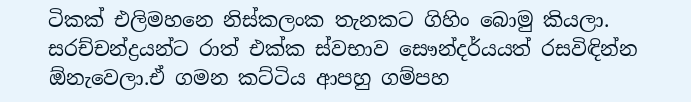ටිකක් එලිමහනෙ නිස්කලංක තැනකට ගිහිං බොමු කියලා.
සරච්චන්ද්‍රයන්ට රාත් එක්ක ස්වභාව සෞන්දර්යයත් රසවිඳින්න ඕනැවෙලා.ඒ ගමන කට්ටිය ආපහු ගම්පහ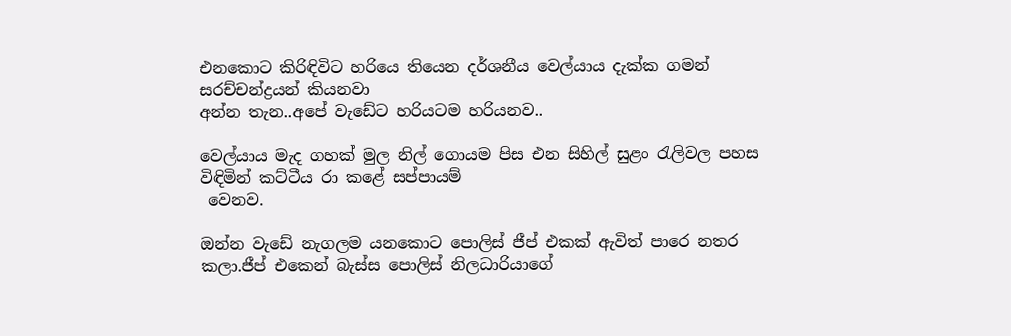එනකොට කිරිඳිවිට හරියෙ තියෙන දර්ශනීය වෙල්යාය දැක්ක ගමන් සරච්චන්ද්‍රයන් කියනවා
අන්න තැන..අපේ වැඩේට හරියටම හරියනව..

වෙල්යාය මැද ගහක් මුල නිල් ගොයම පිස එන සිහිල් සුළං රැලිවල පහස විඳිමින් කට්ටීය රා කළේ සප්පායම්
 වෙනව.

ඔන්න වැඩේ නැගලම යනකොට පොලිස් ජීප් එකක් ඇවිත් පාරෙ නතර කලා.ජීප් එකෙන් බැස්ස පොලිස් නිලධාරියාගේ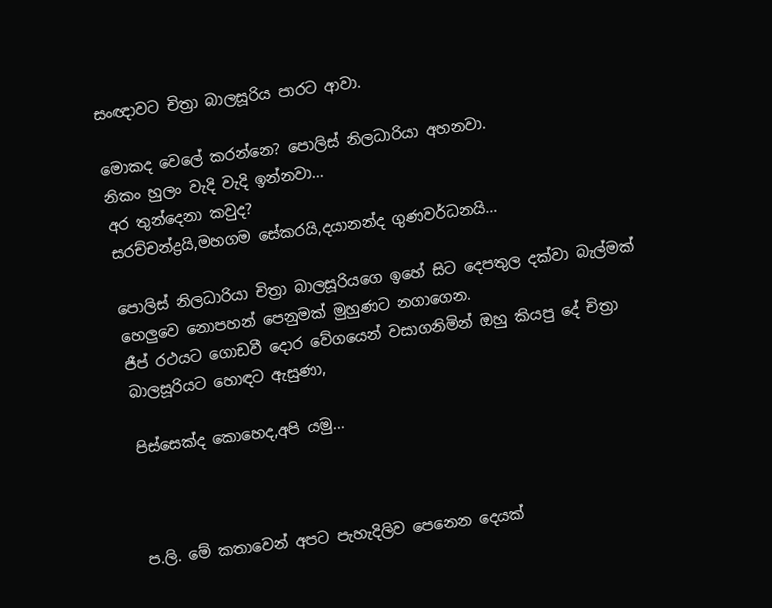සංඥාවට චිත්‍රා බාලසූරිය පාරට ආවා.

මොකද වෙලේ කරන්නෙ? පොලිස් නිලධාරියා අහනවා.
නිකං හුලං වැදි වැදි ඉන්නවා...
අර තුන්දෙනා කවුද?
සරච්චන්ද්‍රයි,මහගම සේකරයි,දයානන්ද ගුණවර්ධනයි...

පොලිස් නිලධාරියා චිත්‍රා බාලසූරියගෙ ඉහේ සිට දෙපතුල දක්වා බැල්මක් හෙලුවෙ නොපහන් පෙනුමක් මුහුණට නගාගෙන.
ජීප් රථයට ගොඩවී දොර වේගයෙන් වසාගනිමින් ඔහු කියපු දේ චිත්‍රා බාලසූරියට හොඳට ඇසුණා,

පිස්සෙක්ද කොහෙද,අපි යමු...



ප.ලි. මේ කතාවෙන් අපට පැහැදිලිව පෙනෙන දෙයක්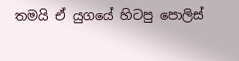තමයි ඒ යුගයේ හිටපු පොලිස්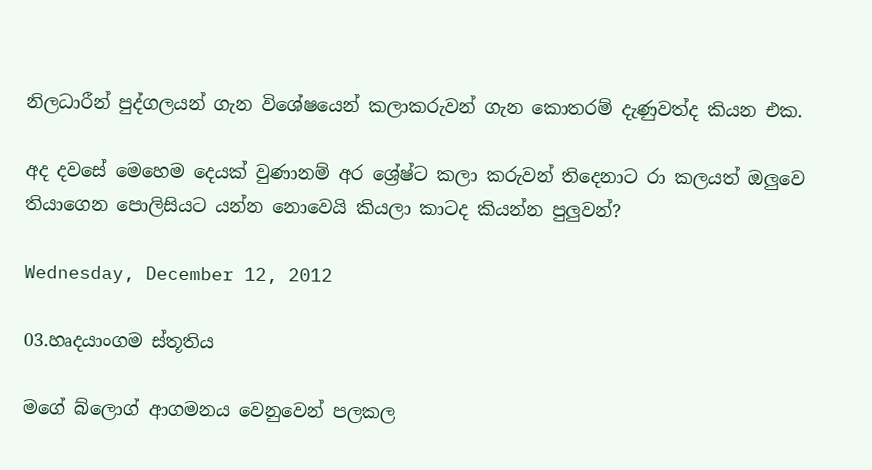නිලධාරීන් පුද්ගලයන් ගැන විශේෂයෙන් කලාකරුවන් ගැන කොතරම් දැණුවත්ද කියන එක.

අද දවසේ මෙහෙම දෙයක් වුණානම් අර ශ්‍රේෂ්ට කලා කරුවන් තිදෙනාට රා කලයත් ඔලුවෙ තියාගෙන පොලිසියට යන්න නොවෙයි කියලා කාටද කියන්න පුලුවන්?

Wednesday, December 12, 2012

03.හෘදයාංගම ස්තූතිය

මගේ බ්ලොග් ආගමනය වෙනුවෙන් පලකල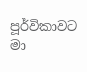පූර්විකාවට මා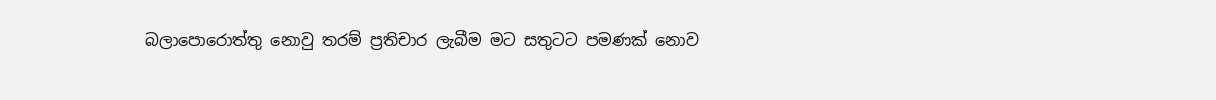බලාපොරොත්තු නොවු තරම් ප්‍රතිචාර ලැබීම මට සතුටට පමණක් නොව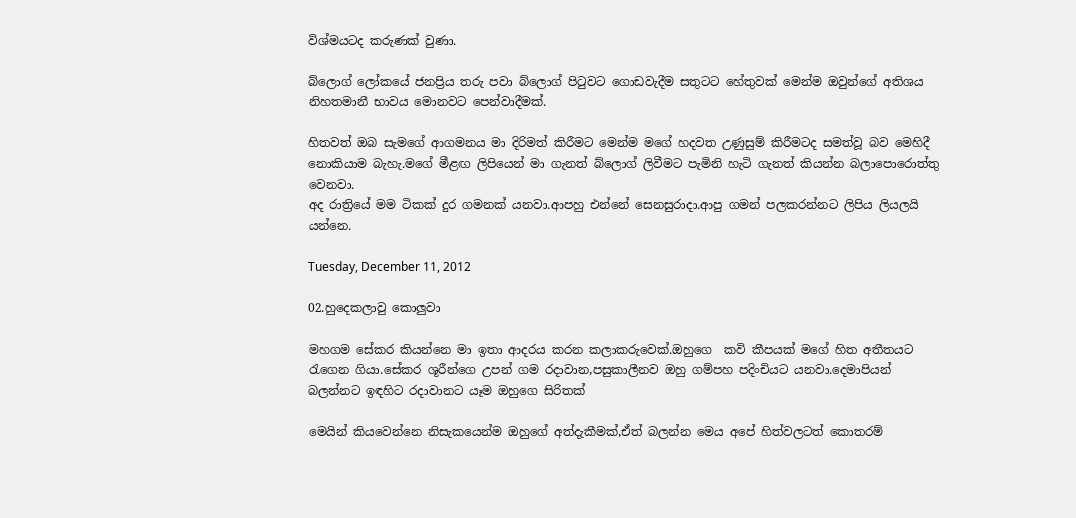විශ්මයටද කරුණක් වුණා.

බ්ලොග් ලෝකයේ ජනප්‍රිය තරු පවා බ්ලොග් පිටුවට ගොඩවැදීම සතුටට හේතුවක් මෙන්ම ඔවුන්ගේ අතිශය නිහතමානී භාවය මොනවට පෙන්වාදීමක්.

හිතවත් ඔබ සැමගේ ආගමනය මා දිරිමත් කිරීමට මෙන්ම මගේ හදවත උණුසුම් කිරීමටද සමත්වූ බව මෙහිදී නොකියාම බැහැ.මගේ මීළඟ ලිපියෙන් මා ගැනත් බ්ලොග් ලිවීමට පැමිනි හැටි ගැනත් කියන්න බලාපොරොත්තු වෙනවා.
අද රාත්‍රියේ මම ටිකක් දුර ගමනක් යනවා.ආපහු එන්නේ සෙනසුරාදා.ආපු ගමන් පලකරන්නට ලිපිය ලියලයි යන්නෙ.

Tuesday, December 11, 2012

02.හුදෙකලාවු කොලුවා

මහගම සේකර කියන්නෙ මා ඉතා ආදරය කරන කලාකරුවෙක්.ඔහුගෙ  කවි කීපයක් මගේ හිත අතීතයට රැගෙන ගියා.සේකර ශූරීන්ගෙ උපන් ගම රදාවාන,පසුකාලීනව ඔහු ගම්පහ පදිංචියට යනවා.දෙමාපියන් බලන්නට ඉඳහිට රදාවානට යෑම ඔහුගෙ සිරිතක්

මෙයින් කියවෙන්නෙ නිසැකයෙන්ම ඔහුගේ අත්දැකීමක්,ඒත් බලන්න මෙය අපේ හිත්වලටත් කොතරම්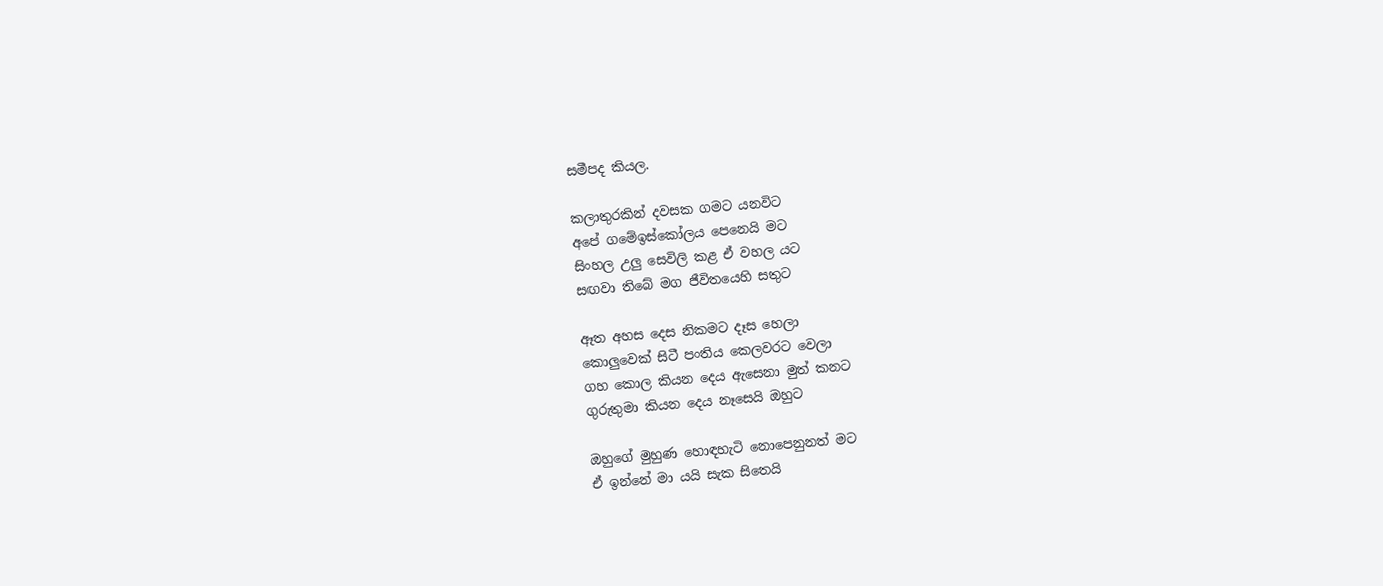සමීපද කියල.

කලාතුරකින් දවසක ගමට යනවිට
අපේ ගමේඉස්කෝලය පෙනෙයි මට
සිංහල උලු සෙවිලි කළ ඒ වහල යට
සඟවා තිබේ මග ජීවිතයෙහි සතුට

ඈත අහස දෙස නිකමට දෑස හෙලා
කොලුවෙක් සිටී පංතිය කෙලවරට වෙලා
ගහ කොල කියන දෙය ඇසෙනා මුත් කනට
ගුරුතුමා කියන දෙය නෑසෙයි ඔහුට

ඔහුගේ මුහුණ හොඳහැටි නොපෙනුනත් මට
ඒ ඉන්නේ මා යයි සැක සිතෙයි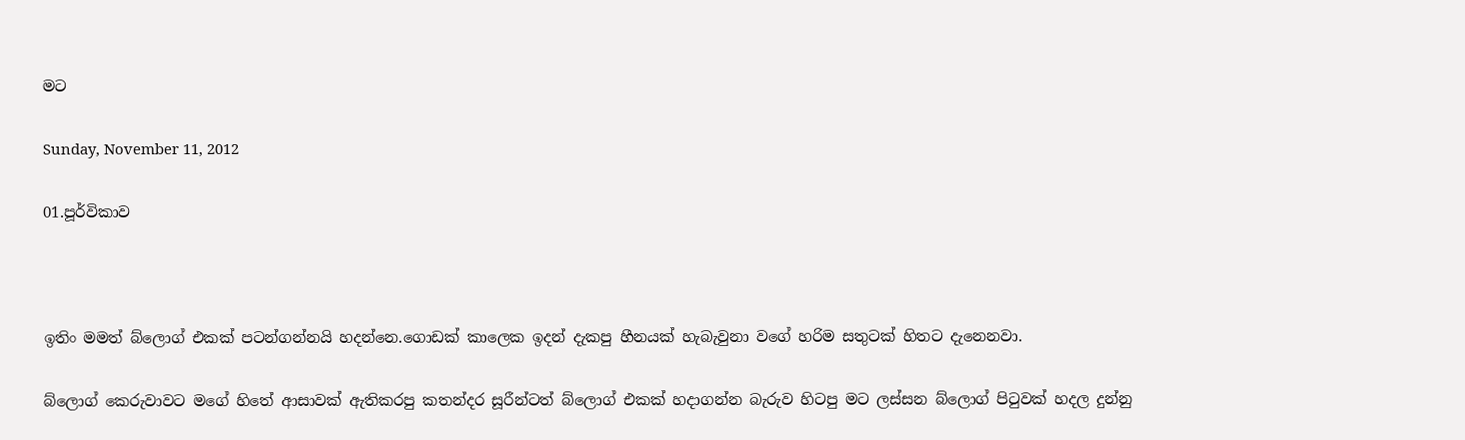මට

Sunday, November 11, 2012

01.පූර්විකාව



ඉතිං මමත් බ්ලොග් එකක් පටන්ගන්නයි හදන්නෙ.ගොඩක් කාලෙක ඉදන් දැකපු හීනයක් හැබැවුනා වගේ හරිම සතුටක් හිතට දැනෙනවා.

බ්ලොග් කෙරුවාවට මගේ හිතේ ආසාවක් ඇතිකරපු කතන්දර සූරීන්ටත් බ්ලොග් එකක් හදාගන්න බැරුව හිටපු මට ලස්සන බ්ලොග් පිටුවක් හදල දුන්නු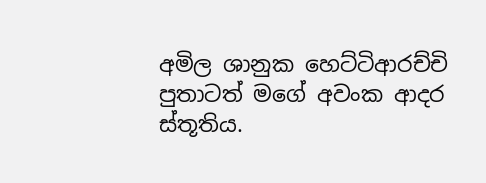අමිල ශානුක හෙට්ටිආරච්චි පුතාටත් මගේ අවංක ආදර ස්තූතිය.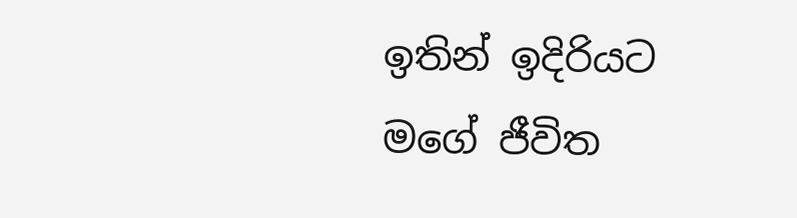ඉතින් ඉදිරියට මගේ ජීවිත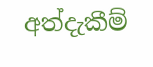අත්දැකීම්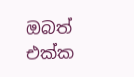ඔබත් එක්ක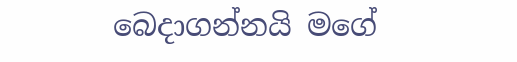බෙදාගන්නයි මගේ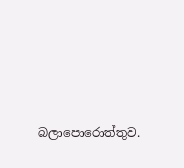බලාපොරොත්තුව.